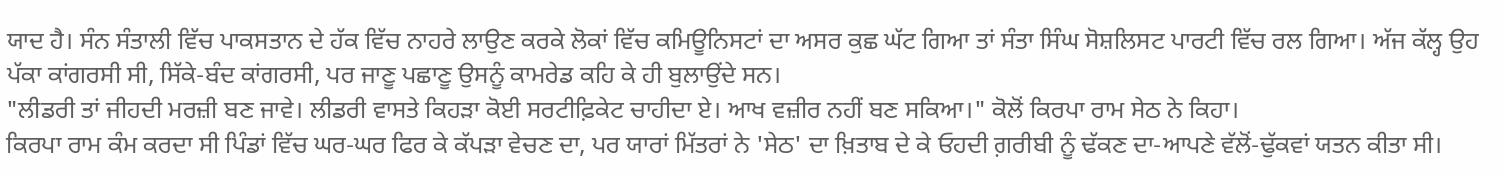ਯਾਦ ਹੈ। ਸੰਨ ਸੰਤਾਲੀ ਵਿੱਚ ਪਾਕਸਤਾਨ ਦੇ ਹੱਕ ਵਿੱਚ ਨਾਹਰੇ ਲਾਉਣ ਕਰਕੇ ਲੋਕਾਂ ਵਿੱਚ ਕਮਿਊਨਿਸਟਾਂ ਦਾ ਅਸਰ ਕੁਛ ਘੱਟ ਗਿਆ ਤਾਂ ਸੰਤਾ ਸਿੰਘ ਸੋਸ਼ਲਿਸਟ ਪਾਰਟੀ ਵਿੱਚ ਰਲ ਗਿਆ। ਅੱਜ ਕੱਲ੍ਹ ਉਹ ਪੱਕਾ ਕਾਂਗਰਸੀ ਸੀ, ਸਿੱਕੇ-ਬੰਦ ਕਾਂਗਰਸੀ, ਪਰ ਜਾਣੂ ਪਛਾਣੂ ਉਸਨੂੰ ਕਾਮਰੇਡ ਕਹਿ ਕੇ ਹੀ ਬੁਲਾਉਂਦੇ ਸਨ।
"ਲੀਡਰੀ ਤਾਂ ਜੀਹਦੀ ਮਰਜ਼ੀ ਬਣ ਜਾਵੇ। ਲੀਡਰੀ ਵਾਸਤੇ ਕਿਹੜਾ ਕੋਈ ਸਰਟੀਫ਼ਿਕੇਟ ਚਾਹੀਦਾ ਏ। ਆਖ ਵਜ਼ੀਰ ਨਹੀਂ ਬਣ ਸਕਿਆ।" ਕੋਲੋਂ ਕਿਰਪਾ ਰਾਮ ਸੇਠ ਨੇ ਕਿਹਾ।
ਕਿਰਪਾ ਰਾਮ ਕੰਮ ਕਰਦਾ ਸੀ ਪਿੰਡਾਂ ਵਿੱਚ ਘਰ-ਘਰ ਫਿਰ ਕੇ ਕੱਪੜਾ ਵੇਚਣ ਦਾ, ਪਰ ਯਾਰਾਂ ਮਿੱਤਰਾਂ ਨੇ 'ਸੇਠ' ਦਾ ਖ਼ਿਤਾਬ ਦੇ ਕੇ ਓਹਦੀ ਗ਼ਰੀਬੀ ਨੂੰ ਢੱਕਣ ਦਾ-ਆਪਣੇ ਵੱਲੋਂ-ਢੁੱਕਵਾਂ ਯਤਨ ਕੀਤਾ ਸੀ।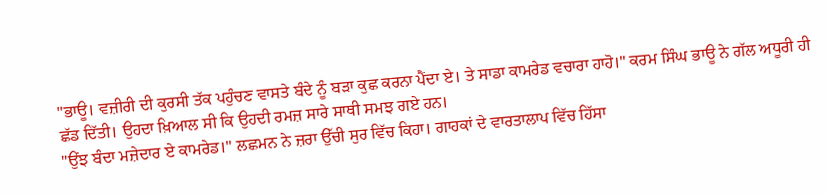"ਭਾਊ। ਵਜ਼ੀਰੀ ਦੀ ਕੁਰਸੀ ਤੱਕ ਪਹੁੰਚਣ ਵਾਸਤੇ ਬੰਦੇ ਨੂੰ ਬੜਾ ਕੁਛ ਕਰਨਾ ਪੈਂਦਾ ਏ। ਤੇ ਸਾਡਾ ਕਾਮਰੇਡ ਵਚਾਰਾ ਹਾਹੋ।" ਕਰਮ ਸਿੰਘ ਭਾਊ ਨੇ ਗੱਲ ਅਧੂਰੀ ਹੀ ਛੱਡ ਦਿੱਤੀ। ਉਹਦਾ ਖ਼ਿਆਲ ਸੀ ਕਿ ਉਹਦੀ ਰਮਜ਼ ਸਾਰੇ ਸਾਥੀ ਸਮਝ ਗਏ ਹਨ।
"ਉਂਝ ਬੰਦਾ ਮਜ਼ੇਦਾਰ ਏ ਕਾਮਰੇਡ।" ਲਛਮਨ ਨੇ ਜ਼ਰਾ ਉੱਚੀ ਸੁਰ ਵਿੱਚ ਕਿਹਾ। ਗਾਹਕਾਂ ਦੇ ਵਾਰਤਾਲਾਪ ਵਿੱਚ ਹਿੱਸਾ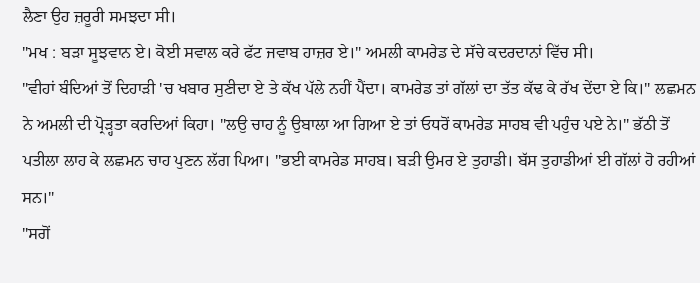ਲੈਣਾ ਉਹ ਜ਼ਰੂਰੀ ਸਮਝਦਾ ਸੀ।
"ਮਖ : ਬੜਾ ਸੂਝਵਾਨ ਏ। ਕੋਈ ਸਵਾਲ ਕਰੇ ਫੱਟ ਜਵਾਬ ਹਾਜ਼ਰ ਏ।" ਅਮਲੀ ਕਾਮਰੇਡ ਦੇ ਸੱਚੇ ਕਦਰਦਾਨਾਂ ਵਿੱਚ ਸੀ।
"ਵੀਹਾਂ ਬੰਦਿਆਂ ਤੋਂ ਦਿਹਾੜੀ 'ਚ ਖਬਾਰ ਸੁਣੀਦਾ ਏ ਤੇ ਕੱਖ ਪੱਲੇ ਨਹੀਂ ਪੈਂਦਾ। ਕਾਮਰੇਡ ਤਾਂ ਗੱਲਾਂ ਦਾ ਤੱਤ ਕੱਢ ਕੇ ਰੱਖ ਦੇਂਦਾ ਏ ਕਿ।" ਲਛਮਨ ਨੇ ਅਮਲੀ ਦੀ ਪ੍ਰੋੜ੍ਹਤਾ ਕਰਦਿਆਂ ਕਿਹਾ। "ਲਉ ਚਾਹ ਨੂੰ ਉਬਾਲਾ ਆ ਗਿਆ ਏ ਤਾਂ ਓਧਰੋਂ ਕਾਮਰੇਡ ਸਾਹਬ ਵੀ ਪਹੁੰਚ ਪਏ ਨੇ।" ਭੱਠੀ ਤੋਂ ਪਤੀਲਾ ਲਾਹ ਕੇ ਲਛਮਨ ਚਾਹ ਪੁਣਨ ਲੱਗ ਪਿਆ। "ਭਈ ਕਾਮਰੇਡ ਸਾਹਬ। ਬੜੀ ਉਮਰ ਏ ਤੁਹਾਡੀ। ਬੱਸ ਤੁਹਾਡੀਆਂ ਈ ਗੱਲਾਂ ਹੋ ਰਹੀਆਂ ਸਨ।"
"ਸਗੋਂ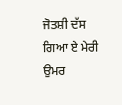ਜੋਤਸ਼ੀ ਦੱਸ ਗਿਆ ਏ ਮੇਰੀ ਉਮਰ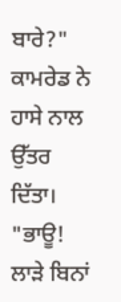ਬਾਰੇ?" ਕਾਮਰੇਡ ਨੇ ਹਾਸੇ ਨਾਲ ਉੱਤਰ ਦਿੱਤਾ।
"ਭਾਊ! ਲਾੜੇ ਬਿਨਾਂ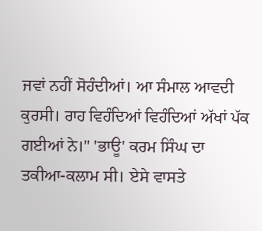ਜਵਾਂ ਨਹੀਂ ਸੋਹੰਦੀਆਂ। ਆ ਸੰਮਾਲ ਆਵਦੀ ਕੁਰਸੀ। ਰਾਹ ਵਿਹੰਦਿਆਂ ਵਿਹੰਦਿਆਂ ਅੱਖਾਂ ਪੱਕ ਗਈਆਂ ਨੇ।" 'ਭਾਊ' ਕਰਮ ਸਿੰਘ ਦਾ ਤਕੀਆ-ਕਲਾਮ ਸੀ। ਏਸੇ ਵਾਸਤੇ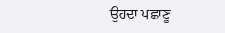ਉਹਦਾ ਪਛਾਣੂ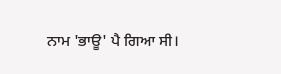ਨਾਮ 'ਭਾਊ' ਪੈ ਗਿਆ ਸੀ।